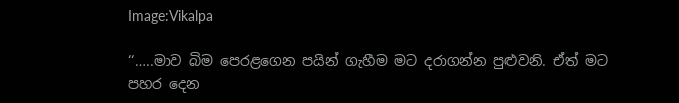Image:Vikalpa

‘‘…..මාව බිම පෙරළගෙන පයින් ගැහීම මට දරාගන්න පුළුවනි. ඒත් මට පහර දෙන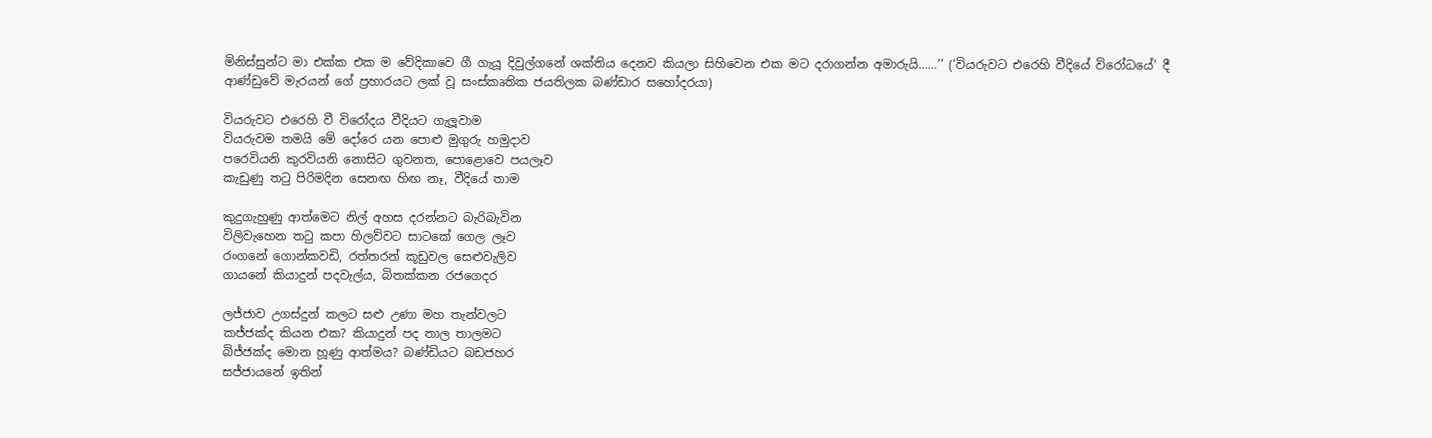මිනිස්සුන්ට මා එක්ක එක ම වේදිකාවෙ ගී ගැයූ දිවුල්ගනේ ශක්තිය දෙනව කියලා සිහිවෙන එක මට දරාගන්න අමාරුයි……’’ (‘වියරුවට එරෙහි වීදියේ විරෝධයේ’ දී ආණ්ඩුවේ මැරයන් ගේ ප්‍රහාරයට ලක් වූ සංස්කෘතික ජයතිලක බණ්ඩාර සහෝදරයා)

වියරුවට එරෙහි වී විරෝදය වීදියට ගැලූවාම
වියරුවම තමයි මේ දෝරෙ යන පොළු මුගුරු හමුදාව
පරෙවියනි කුරවියනි නොසිට ගුවනත, පොළොවෙ පයලෑව
කැඩුණු තටු පිරිමදින සෙනඟ හිඟ නෑ, වීදියේ තාම

කුදුගැහුණු ආත්මෙට නිල් අහස දරන්නට බැරිබැවින
විලිවැහෙන තටු කපා හිලව්වට සාටකේ ගෙල ලෑව
රංගනේ ගොන්කවඩි, රත්තරන් කූඩුවල සෙළුවැලිව
ගායනේ කියාදුන් පදවැල්ය, බිතක්කන රජගෙදර

ලජ්ජාව උගස්දුන් කලට සළු උණා මහ තැන්වලට
කජ්ජක්ද කියන එක? කියාදුන් පද තාල තාලමට
බිජ්ජක්ද මොන හූණු ආත්මය? බණ්ඩියට බඩජහර
සජ්ජායනේ ඉතින්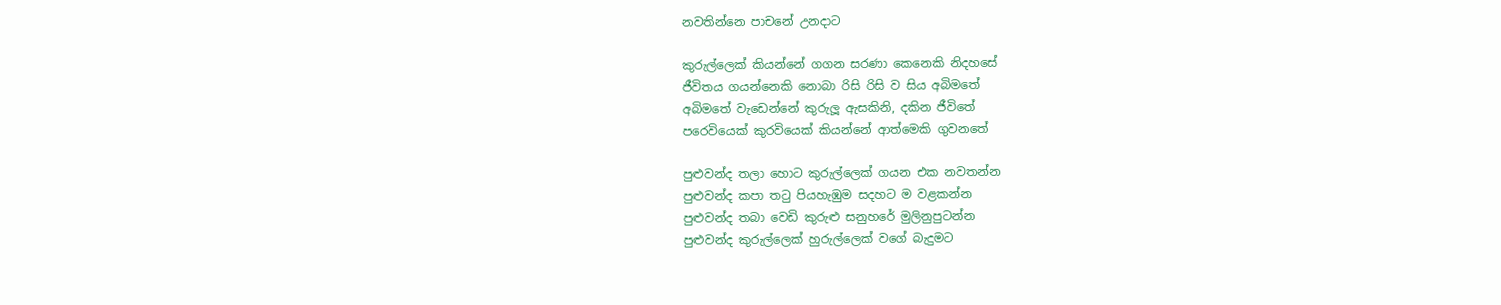නවතින්නෙ පාචනේ උනදාට

කුරුල්ලෙක් කියන්නේ ගගන සරණා කෙනෙකි නිදහසේ
ජීවිතය ගයන්නෙකි නොබා රිසි රිසි ව සිය අබිමතේ
අබිමතේ වැඩෙන්නේ කුරුලූ ඇසකිනි, දකින ජීවිතේ
පරෙවියෙක් කුරවියෙක් කියන්නේ ආත්මෙකි ගුවනතේ

පුළුවන්ද තලා හොට කුරුල්ලෙක් ගයන එක නවතන්න
පුළුවන්ද කපා තටු පියහැඹුම සදහට ම වළකන්න
පුළුවන්ද තබා වෙඩි කුරුළු සනුහරේ මුලිනුපුටන්න
පුළුවන්ද කුරුල්ලෙක් හුරුල්ලෙක් වගේ බැදුමට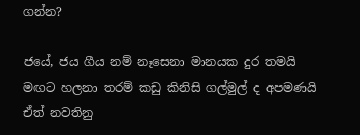ගන්න?

ජයේ, ජය ගීය නම් නෑසෙනා මානයක දුර තමයි
මඟට හලනා තරම් කඩු කිනිසි ගල්මුල් ද අපමණයි
ඒත් නවතිනු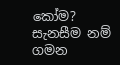කෝම? සැනසීම නම් ගමන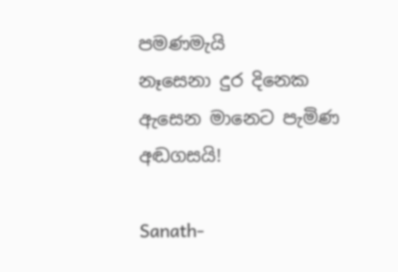පමණමැයි
නෑසෙනා දුර දිනෙක ඇසෙන මානෙට පැමිණ අඬගසයි!

Sanath-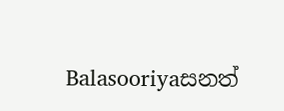Balasooriyaසනත්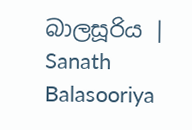බාලසූරිය | Sanath Balasooriya